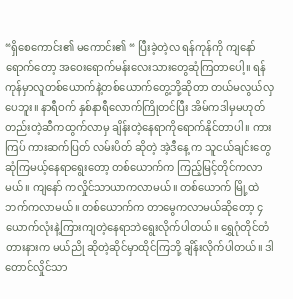“ရှိစေကောင်း၏ မကောင်း၏ “ ပြီးခဲ့တဲ့လ ရန်ကုန်ကို ကျနော် ရောက်တော့ အဝေးရောက်မန်းလေးသားတွေဆုံကြတာပေါ့။ ရန်ကုန်မှာလူတစ်ယောက်နဲ့တစ်ယောက်တွေ့ဘို့ဆိုတာ တယ်မလွယ်လှပေဘူး။ နာရီဝက် နှစ်နာရီလောက်ကြိုတင်ပြီး အိမ်ကဒါမှမဟုတ်တည်းတဲ့ဆီကထွက်လာမှ ချိန်းတဲ့နေရာကိုရောက်နိုင်တာပါ။ ကားကြပ် ကားဆက်ပြတ် လမ်းပိတ် ဆိုတဲ့ အဲ့ဒီနေ့ က သူငယ်ချင်းတွေဆုံကြမယ့်နေရာရွေးတော့ တစ်ယောက်က ကြည့်မြင့်တိုင်ကလာမယ်။ ကျနော် ကလှိုင်သာယာကလာမယ်။ တစ်ယောက် မြို့ထဲဘက်ကလာမယ်။ တစ်ယောက်က တာမွေကလာမယ်ဆိုတော့ ၄ယောက်လုံးနဲ့ကြားကျတဲ့နေရာဘဲရွေးလိုက်ပါတယ်။ ရွှေဂုံတိုင်တံတားနားက မယ်ညို ဆိုတဲ့ဆိုင်မှာထိုင်ကြဘို့ ချိန်းလိုက်ပါတယ်။ ဒါတောင်လှိုင်သာ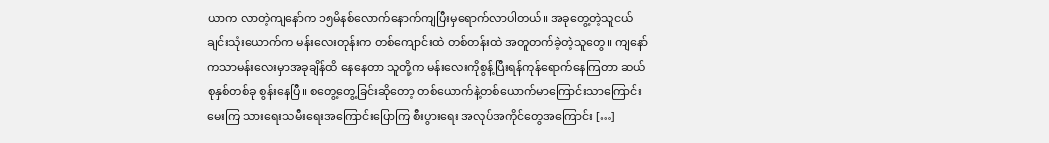ယာက လာတဲ့ကျနော်က ၁၅မိနစ်လောက်နောက်ကျပြီးမှရောက်လာပါတယ်။ အခုတွေ့တဲ့သူငယ်ချင်းသုံးယောက်က မန်းလေးတုန်းက တစ်ကျောင်းထဲ တစ်တန်းထဲ အတူတက်ခဲ့တဲ့သူတွေ။ ကျနော်ကသာမန်းလေးမှာအခုချိန်ထိ နေနေတာ သူတို့က မန်းလေးကိုစွန့်ပြီးရန်ကုန်ရောက်နေကြတာ ဆယ်စုနှစ်တစ်ခု စွန်းနေပြီ။ စတွေ့တွေ့ခြင်းဆိုတော့ တစ်ယောက်နဲ့တစ်ယောက်မာကြောင်းသာကြောင်းမေးကြ သားရေးသမီးရေးအကြောင်းပြောကြ စီးပွားရေး အလုပ်အကိုင်တွေအကြောင်း […]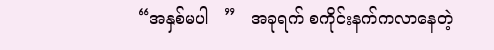“အနှစ်မပါ   ”   အခုရက် စကိုင်းနက်ကလာနေတဲ့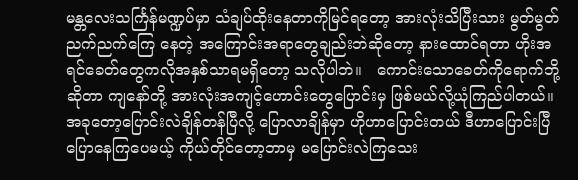မန္တလေးသင်္ကြန်မဏ္ဍပ်မှာ သံချပ်ထိုးနေတာကိုမြင်ရတော့ အားလုံးသိပြီးသား မွတ်မွတ်ညက်ညက်ကြေ နေတဲ့ အကြောင်းအရာတွေချည်းဘဲဆိုတော့ နားထောင်ရတာ ဟိုးအရင်ခေတ်တွေကလိုအနှစ်သာရမရှိတော့ သလိုပါဘဲ။   ကောင်းသောခေတ်ကိုရောက်ဘို့ဆိုတာ ကျနော်တို့ အားလုံးအကျင့်ဟောင်းတွေပြောင်းမှ ဖြစ်မယ်လို့ယုံကြည်ပါတယ်။   အခုတော့ပြောင်းလဲချိန်တန်ပြီလို့ ပြောလာချိန်မှာ ဟိုဟာပြောင်းတယ် ဒီဟာပြောင်းပြီပြောနေကြပေမယ့် ကိုယ်တိုင်တော့ဘာမှ မပြောင်းလဲကြသေး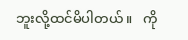ဘူးလို့ထင်မိပါတယ်။   ကို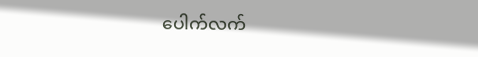ပေါက်လက်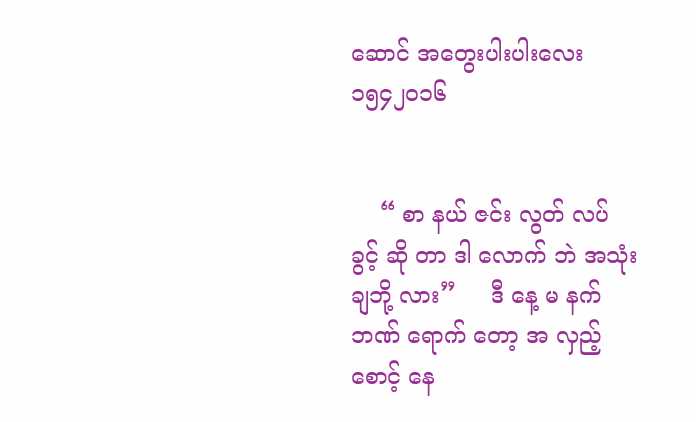ဆောင် အတွေးပါးပါးလေး ၁၅၄၂၀၁၆


    “ စာ နယ် ဇင်း လွတ် လပ် ခွင့် ဆို တာ ဒါ လောက် ဘဲ အသုံး ချဘို့ လား”     ဒီ နေ့ မ နက် ဘဏ် ရောက် တော့ အ လှည့် စောင့် နေ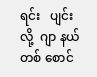ရင်း   ပျင်း လို့  ဂျာ နယ် တစ် စောင်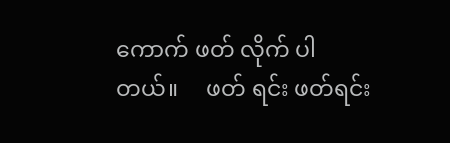ကောက် ဖတ် လိုက် ပါတယ်။     ဖတ် ရင်း ဖတ်ရင်း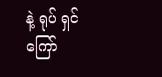နဲ့ ရုပ် ရှင် ကြော်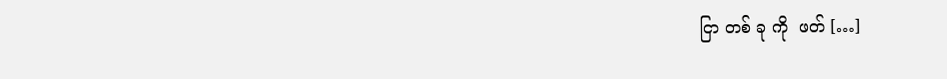ငြာ တစ် ခု ကို  ဖတ် […]